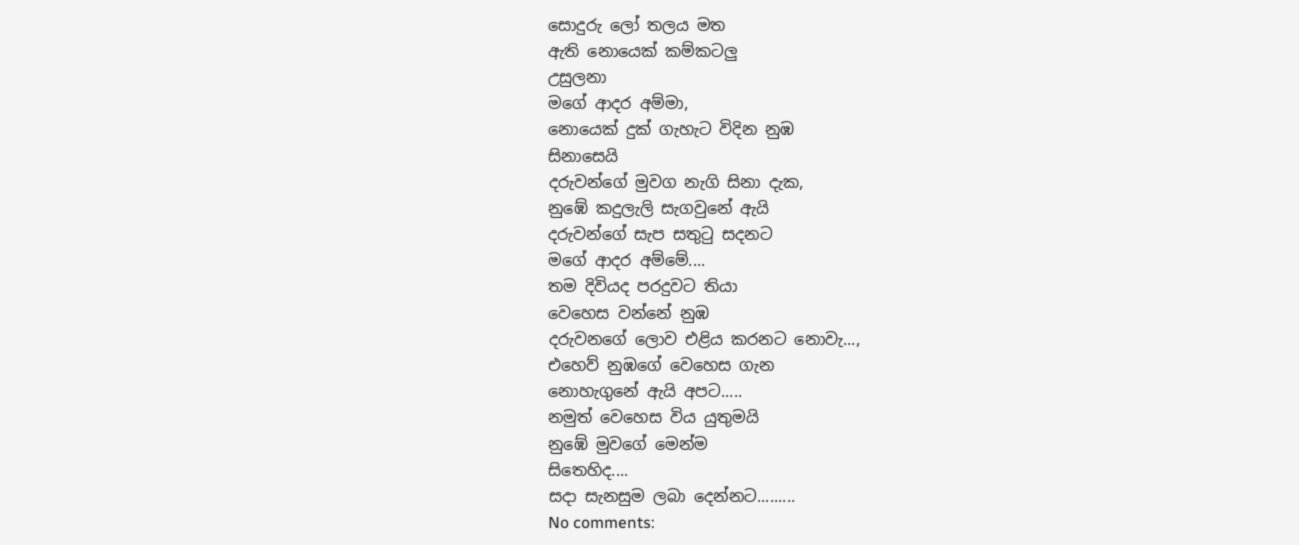සොදුරු ලෝ තලය මත
ඇති නොයෙක් කම්කටලු
උසුලනා
මගේ ආදර අම්මා,
නොයෙක් දුක් ගැහැට විදින නුඹ
සිනාසෙයි
දරුවන්ගේ මුවග නැගි සිනා දැක,
නුඹේ කදුලැලි සැගවුනේ ඇයි
දරුවන්ගේ සැප සතුටු සදනට
මගේ ආදර අම්මේ....
තම දිවියද පරදුවට තියා
වෙහෙස වන්නේ නුඹ
දරුවනගේ ලොව එළිය කරනට නොවැ...,
එහෙව් නුඹගේ වෙහෙස ගැන
නොහැගුනේ ඇයි අපට.....
නමුත් වෙහෙස විය යුතුමයි
නුඹේ මුවගේ මෙන්ම
සිතෙහිද....
සදා සැනසුම ලබා දෙන්නට.........
No comments: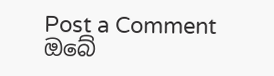Post a Comment
ඔබේ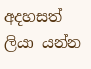අදහසත් ලියා යන්න